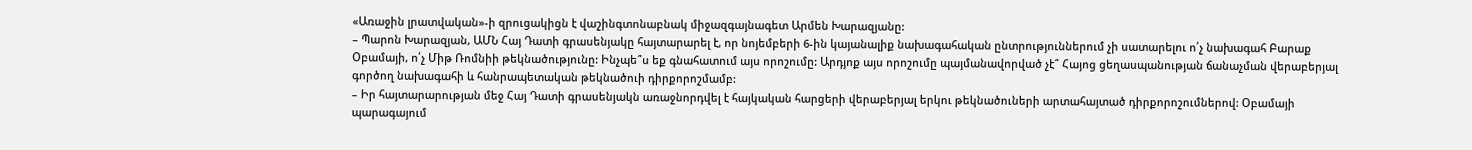«Առաջին լրատվական»-ի զրուցակիցն է վաշինգտոնաբնակ միջազգայնագետ Արմեն Խարազյանը:
– Պարոն Խարազյան, ԱՄՆ Հայ Դատի գրասենյակը հայտարարել է, որ նոյեմբերի 6-ին կայանալիք նախագահական ընտրություններում չի սատարելու ո՛չ նախագահ Բարաք Օբամայի, ո՛չ Միթ Ռոմնիի թեկնածությունը: Ինչպե՞ս եք գնահատում այս որոշումը: Արդյոք այս որոշումը պայմանավորված չէ՞ Հայոց ցեղասպանության ճանաչման վերաբերյալ գործող նախագահի և հանրապետական թեկնածուի դիրքորոշմամբ:
– Իր հայտարարության մեջ Հայ Դատի գրասենյակն առաջնորդվել է հայկական հարցերի վերաբերյալ երկու թեկնածուների արտահայտած դիրքորոշումներով: Օբամայի պարագայում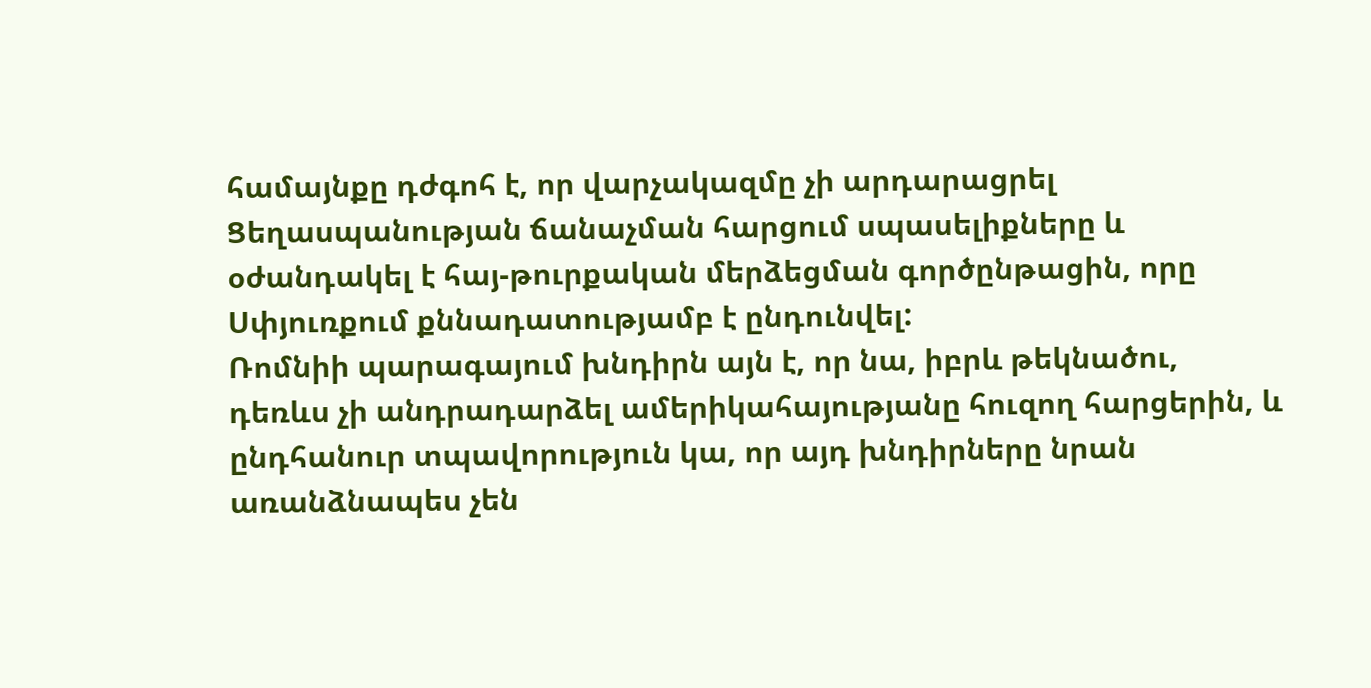համայնքը դժգոհ է, որ վարչակազմը չի արդարացրել Ցեղասպանության ճանաչման հարցում սպասելիքները և օժանդակել է հայ-թուրքական մերձեցման գործընթացին, որը Սփյուռքում քննադատությամբ է ընդունվել:
Ռոմնիի պարագայում խնդիրն այն է, որ նա, իբրև թեկնածու, դեռևս չի անդրադարձել ամերիկահայությանը հուզող հարցերին, և ընդհանուր տպավորություն կա, որ այդ խնդիրները նրան առանձնապես չեն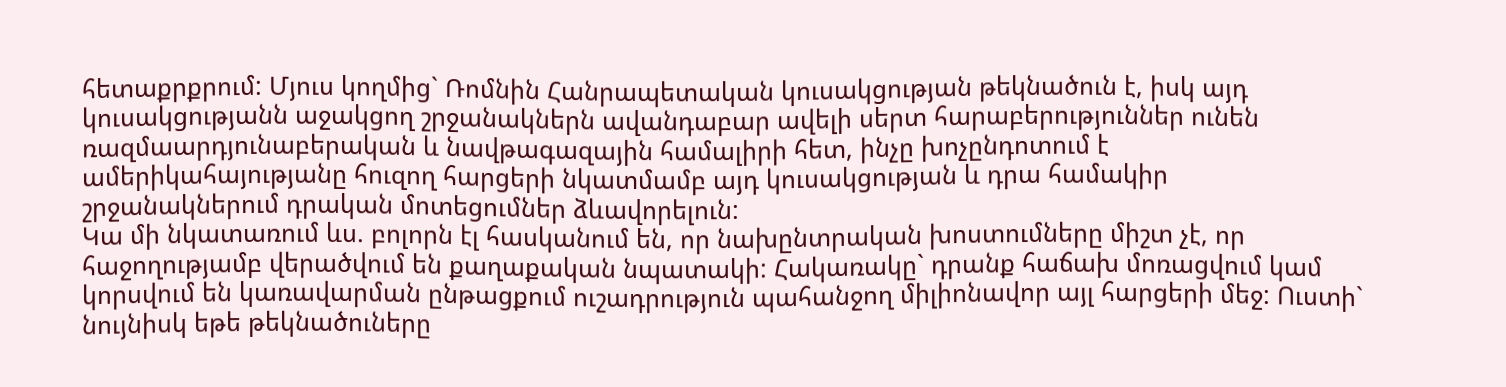հետաքրքրում: Մյուս կողմից` Ռոմնին Հանրապետական կուսակցության թեկնածուն է, իսկ այդ կուսակցությանն աջակցող շրջանակներն ավանդաբար ավելի սերտ հարաբերություններ ունեն ռազմաարդյունաբերական և նավթագազային համալիրի հետ, ինչը խոչընդոտում է ամերիկահայությանը հուզող հարցերի նկատմամբ այդ կուսակցության և դրա համակիր շրջանակներում դրական մոտեցումներ ձևավորելուն:
Կա մի նկատառում ևս. բոլորն էլ հասկանում են, որ նախընտրական խոստումները միշտ չէ, որ հաջողությամբ վերածվում են քաղաքական նպատակի: Հակառակը` դրանք հաճախ մոռացվում կամ կորսվում են կառավարման ընթացքում ուշադրություն պահանջող միլիոնավոր այլ հարցերի մեջ: Ուստի` նույնիսկ եթե թեկնածուները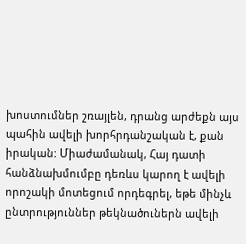խոստումներ շռայլեն, դրանց արժեքն այս պահին ավելի խորհրդանշական է, քան իրական: Միաժամանակ, Հայ դատի հանձնախմումբը դեռևս կարող է ավելի որոշակի մոտեցում որդեգրել, եթե մինչև ընտրություններ թեկնածուներն ավելի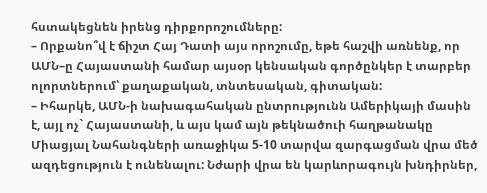հստակեցնեն իրենց դիրքորոշումները:
– Որքանո՞վ է ճիշտ Հայ Դատի այս որոշումը, եթե հաշվի առնենք, որ ԱՄՆ–ը Հայաստանի համար այսօր կենսական գործընկեր է տարբեր ոլորտներում՝ քաղաքական, տնտեսական, գիտական:
– Իհարկե, ԱՄՆ-ի նախագահական ընտրությունն Ամերիկայի մասին է, այլ ոչ` Հայաստանի, և այս կամ այն թեկնածուի հաղթանակը Միացյալ Նահանգների առաջիկա 5-10 տարվա զարգացման վրա մեծ ազդեցություն է ունենալու: Նժարի վրա են կարևորագույն խնդիրներ,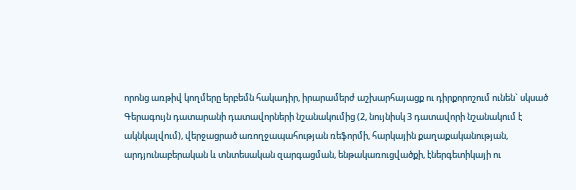որոնց առթիվ կողմերը երբեմն հակադիր, իրարամերժ աշխարհայացք ու դիրքորոշում ունեն` սկսած Գերագույն դատարանի դատավորների նշանակումից (2, նույնիսկ 3 դատավորի նշանակում է ակնկալվում), վերջացրած առողջապահության ռեֆորմի, հարկային քաղաքականության, արդյունաբերական և տնտեսական զարգացման, ենթակառուցվածքի, էներգետիկայի ու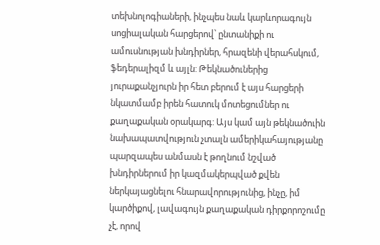տեխնոլոգիաների, ինչպես նաև կարևորագույն սոցիալական հարցերով՝ ընտանիքի ու ամուսնության խնդիրներ, հրազենի վերահսկում, ֆեդերալիզմ և այլն: Թեկնածուներից յուրաքանչյուրն իր հետ բերում է այս հարցերի նկատմամբ իրեն հատուկ մոտեցումներ ու քաղաքական օրակարգ: Այս կամ այն թեկնածուին նախապատվություն չտալն ամերիկահայությանը պարզապես անմասն է թողնում նշված խնդիրներում իր կազմակերպված քվեն ներկայացնելու հնարավորությունից, ինչը, իմ կարծիքով, լավագույն քաղաքական դիրքորոշումը չէ, որով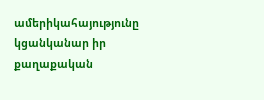ամերիկահայությունը կցանկանար իր քաղաքական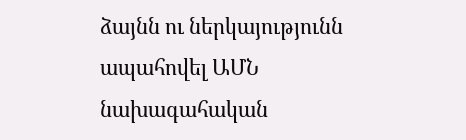ձայնն ու ներկայությունն ապահովել ԱՄՆ նախագահական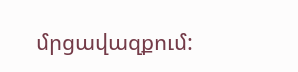մրցավազքում: